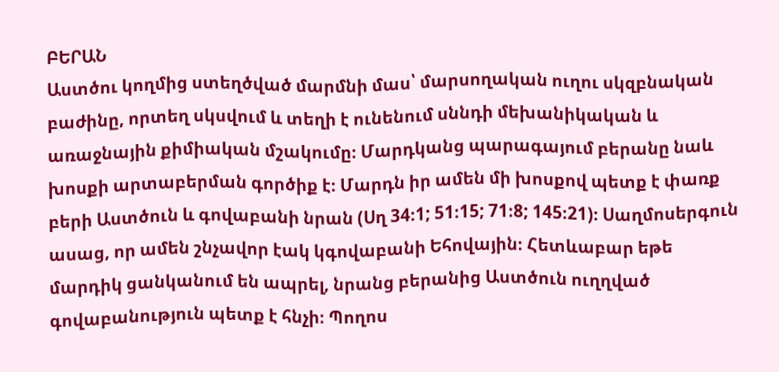ԲԵՐԱՆ
Աստծու կողմից ստեղծված մարմնի մաս՝ մարսողական ուղու սկզբնական բաժինը, որտեղ սկսվում և տեղի է ունենում սննդի մեխանիկական և առաջնային քիմիական մշակումը։ Մարդկանց պարագայում բերանը նաև խոսքի արտաբերման գործիք է։ Մարդն իր ամեն մի խոսքով պետք է փառք բերի Աստծուն և գովաբանի նրան (Սղ 34։1; 51։15; 71։8; 145։21)։ Սաղմոսերգուն ասաց, որ ամեն շնչավոր էակ կգովաբանի Եհովային։ Հետևաբար եթե մարդիկ ցանկանում են ապրել, նրանց բերանից Աստծուն ուղղված գովաբանություն պետք է հնչի։ Պողոս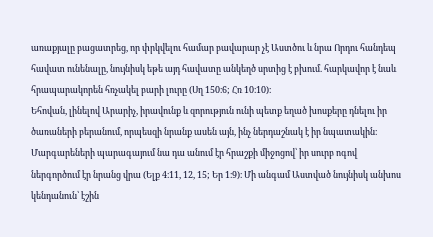առաքյալը բացատրեց, որ փրկվելու համար բավարար չէ Աստծու և նրա Որդու հանդեպ հավատ ունենալը, նույնիսկ եթե այդ հավատը անկեղծ սրտից է բխում. հարկավոր է նաև հրապարակորեն հռչակել բարի լուրը (Սղ 150։6; Հռ 10։10)։
Եհովան, լինելով Արարիչ, իրավունք և զորություն ունի պետք եղած խոսքերը դնելու իր ծառաների բերանում, որպեսզի նրանք ասեն այն, ինչ ներդաշնակ է իր նպատակին։ Մարգարեների պարագայում նա դա անում էր հրաշքի միջոցով՝ իր սուրբ ոգով ներգործում էր նրանց վրա (Ելք 4։11, 12, 15; Եր 1։9)։ Մի անգամ Աստված նույնիսկ անխոս կենդանուն՝ էշին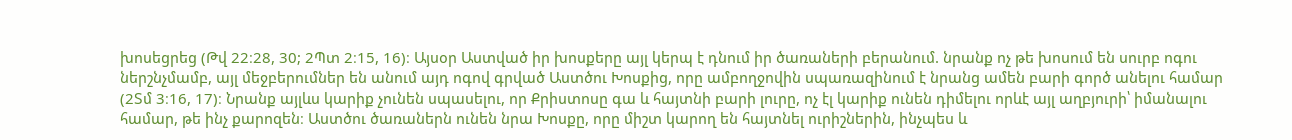խոսեցրեց (Թվ 22։28, 30; 2Պտ 2։15, 16)։ Այսօր Աստված իր խոսքերը այլ կերպ է դնում իր ծառաների բերանում. նրանք ոչ թե խոսում են սուրբ ոգու ներշնչմամբ, այլ մեջբերումներ են անում այդ ոգով գրված Աստծու Խոսքից, որը ամբողջովին սպառազինում է նրանց ամեն բարի գործ անելու համար (2Տմ 3։16, 17)։ Նրանք այլևս կարիք չունեն սպասելու, որ Քրիստոսը գա և հայտնի բարի լուրը, ոչ էլ կարիք ունեն դիմելու որևէ այլ աղբյուրի՝ իմանալու համար, թե ինչ քարոզեն։ Աստծու ծառաներն ունեն նրա Խոսքը, որը միշտ կարող են հայտնել ուրիշներին, ինչպես և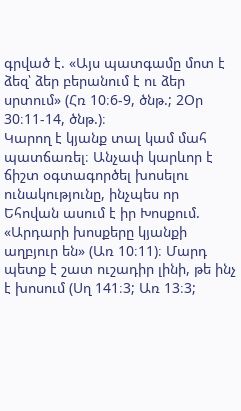գրված է. «Այս պատգամը մոտ է ձեզ՝ ձեր բերանում է ու ձեր սրտում» (Հռ 10։6-9, ծնթ.; 2Օր 30։11-14, ծնթ.)։
Կարող է կյանք տալ կամ մահ պատճառել։ Անչափ կարևոր է ճիշտ օգտագործել խոսելու ունակությունը, ինչպես որ Եհովան ասում է իր Խոսքում. «Արդարի խոսքերը կյանքի աղբյուր են» (Առ 10։11)։ Մարդ պետք է շատ ուշադիր լինի, թե ինչ է խոսում (Սղ 141։3; Առ 13։3;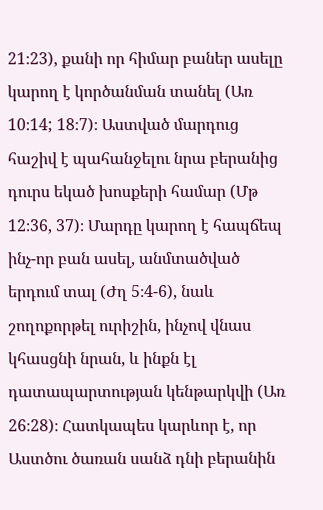21։23), քանի որ հիմար բաներ ասելը կարող է կործանման տանել (Առ 10։14; 18։7)։ Աստված մարդուց հաշիվ է պահանջելու նրա բերանից դուրս եկած խոսքերի համար (Մթ 12։36, 37)։ Մարդը կարող է հապճեպ ինչ-որ բան ասել, անմտածված երդում տալ (Ժղ 5։4-6), նաև շողոքորթել ուրիշին, ինչով վնաս կհասցնի նրան, և ինքն էլ դատապարտության կենթարկվի (Առ 26։28)։ Հատկապես կարևոր է, որ Աստծու ծառան սանձ դնի բերանին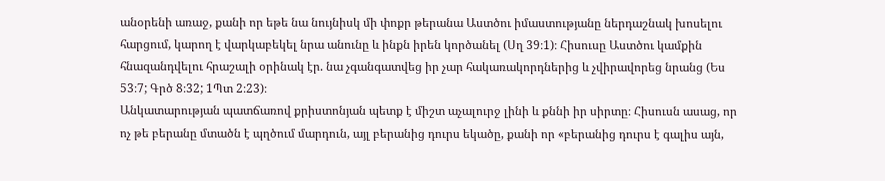անօրենի առաջ, քանի որ եթե նա նույնիսկ մի փոքր թերանա Աստծու իմաստությանը ներդաշնակ խոսելու հարցում, կարող է վարկաբեկել նրա անունը և ինքն իրեն կործանել (Սղ 39։1)։ Հիսուսը Աստծու կամքին հնազանդվելու հրաշալի օրինակ էր. նա չգանգատվեց իր չար հակառակորդներից և չվիրավորեց նրանց (Ես 53։7; Գրծ 8։32; 1Պտ 2։23)։
Անկատարության պատճառով քրիստոնյան պետք է միշտ աչալուրջ լինի և քննի իր սիրտը։ Հիսուսն ասաց, որ ոչ թե բերանը մտածն է պղծում մարդուն, այլ բերանից դուրս եկածը, քանի որ «բերանից դուրս է գալիս այն,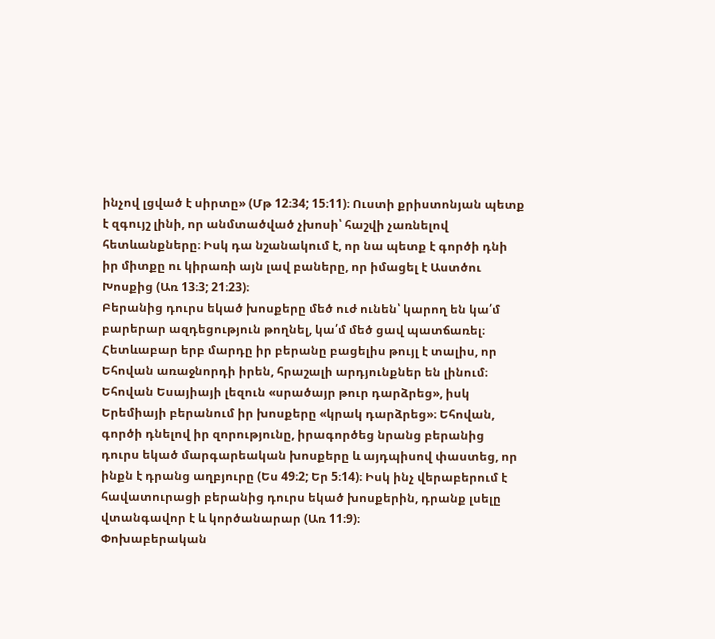ինչով լցված է սիրտը» (Մթ 12։34; 15։11)։ Ուստի քրիստոնյան պետք է զգույշ լինի, որ անմտածված չխոսի՝ հաշվի չառնելով հետևանքները։ Իսկ դա նշանակում է, որ նա պետք է գործի դնի իր միտքը ու կիրառի այն լավ բաները, որ իմացել է Աստծու Խոսքից (Առ 13։3; 21։23)։
Բերանից դուրս եկած խոսքերը մեծ ուժ ունեն՝ կարող են կա՛մ բարերար ազդեցություն թողնել, կա՛մ մեծ ցավ պատճառել։ Հետևաբար երբ մարդը իր բերանը բացելիս թույլ է տալիս, որ Եհովան առաջնորդի իրեն, հրաշալի արդյունքներ են լինում։ Եհովան Եսայիայի լեզուն «սրածայր թուր դարձրեց», իսկ Երեմիայի բերանում իր խոսքերը «կրակ դարձրեց»։ Եհովան, գործի դնելով իր զորությունը, իրագործեց նրանց բերանից դուրս եկած մարգարեական խոսքերը և այդպիսով փաստեց, որ ինքն է դրանց աղբյուրը (Ես 49։2; Եր 5։14)։ Իսկ ինչ վերաբերում է հավատուրացի բերանից դուրս եկած խոսքերին, դրանք լսելը վտանգավոր է և կործանարար (Առ 11։9)։
Փոխաբերական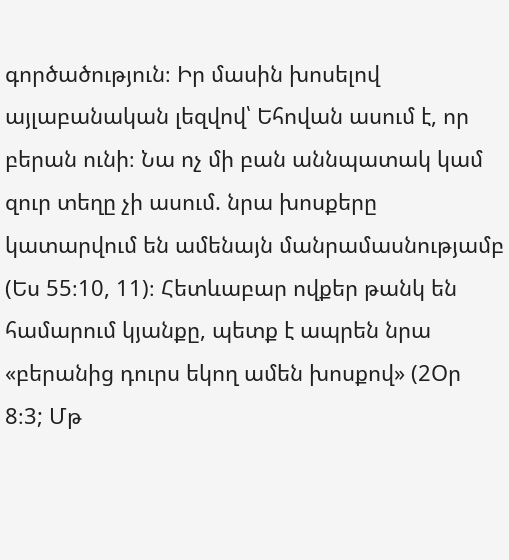գործածություն։ Իր մասին խոսելով այլաբանական լեզվով՝ Եհովան ասում է, որ բերան ունի։ Նա ոչ մի բան աննպատակ կամ զուր տեղը չի ասում. նրա խոսքերը կատարվում են ամենայն մանրամասնությամբ (Ես 55։10, 11)։ Հետևաբար ովքեր թանկ են համարում կյանքը, պետք է ապրեն նրա «բերանից դուրս եկող ամեն խոսքով» (2Օր 8։3; Մթ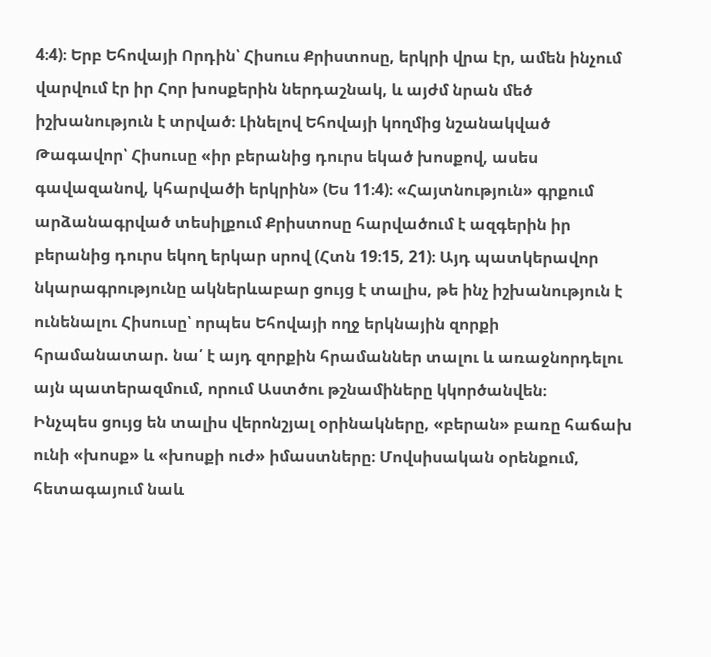4։4)։ Երբ Եհովայի Որդին՝ Հիսուս Քրիստոսը, երկրի վրա էր, ամեն ինչում վարվում էր իր Հոր խոսքերին ներդաշնակ, և այժմ նրան մեծ իշխանություն է տրված։ Լինելով Եհովայի կողմից նշանակված Թագավոր՝ Հիսուսը «իր բերանից դուրս եկած խոսքով, ասես գավազանով, կհարվածի երկրին» (Ես 11։4)։ «Հայտնություն» գրքում արձանագրված տեսիլքում Քրիստոսը հարվածում է ազգերին իր բերանից դուրս եկող երկար սրով (Հտն 19։15, 21)։ Այդ պատկերավոր նկարագրությունը ակներևաբար ցույց է տալիս, թե ինչ իշխանություն է ունենալու Հիսուսը՝ որպես Եհովայի ողջ երկնային զորքի հրամանատար. նա՛ է այդ զորքին հրամաններ տալու և առաջնորդելու այն պատերազմում, որում Աստծու թշնամիները կկործանվեն։
Ինչպես ցույց են տալիս վերոնշյալ օրինակները, «բերան» բառը հաճախ ունի «խոսք» և «խոսքի ուժ» իմաստները։ Մովսիսական օրենքում, հետագայում նաև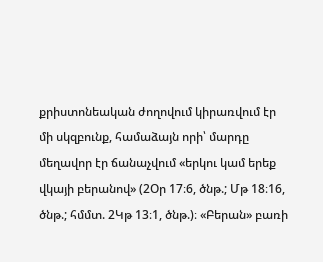քրիստոնեական ժողովում կիրառվում էր մի սկզբունք, համաձայն որի՝ մարդը մեղավոր էր ճանաչվում «երկու կամ երեք վկայի բերանով» (2Օր 17։6, ծնթ.; Մթ 18։16, ծնթ.; հմմտ. 2Կթ 13։1, ծնթ.)։ «Բերան» բառի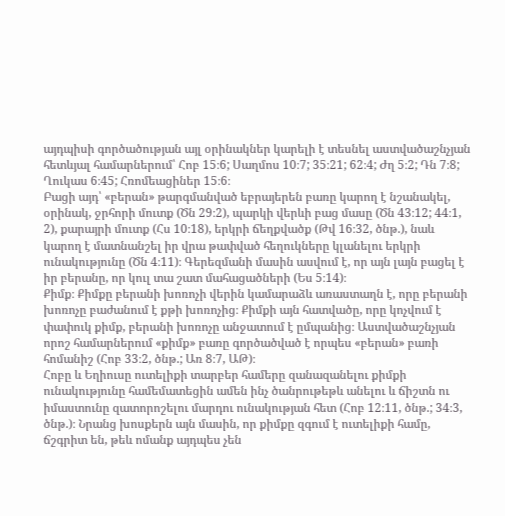այդպիսի գործածության այլ օրինակներ կարելի է տեսնել աստվածաշնչյան հետևյալ համարներում՝ Հոբ 15։6; Սաղմոս 10։7; 35։21; 62։4; Ժղ 5։2; Դն 7։8; Ղուկաս 6։45; Հռոմեացիներ 15։6։
Բացի այդ՝ «բերան» թարգմանված եբրայերեն բառը կարող է նշանակել, օրինակ, ջրհորի մուտք (Ծն 29։2), պարկի վերևի բաց մասը (Ծն 43։12; 44։1, 2), քարայրի մուտք (Հս 10։18), երկրի ճեղքվածք (Թվ 16։32, ծնթ.), նաև կարող է մատնանշել իր վրա թափված հեղուկները կլանելու երկրի ունակությունը (Ծն 4։11)։ Գերեզմանի մասին ասվում է, որ այն լայն բացել է իր բերանը, որ կուլ տա շատ մահացածների (Ես 5։14)։
Քիմք։ Քիմքը բերանի խոռոչի վերին կամարաձև առաստաղն է, որը բերանի խոռոչը բաժանում է քթի խոռոչից։ Քիմքի այն հատվածը, որը կոչվում է փափուկ քիմք, բերանի խոռոչը անջատում է ըմպանից։ Աստվածաշնչյան որոշ համարներում «քիմք» բառը գործածված է որպես «բերան» բառի հոմանիշ (Հոբ 33։2, ծնթ.; Առ 8։7, ԱԹ)։
Հոբը և Եղիուսը ուտելիքի տարբեր համերը զանազանելու քիմքի ունակությունը համեմատեցին ամեն ինչ ծանրութեթև անելու և ճիշտն ու իմաստունը զատորոշելու մարդու ունակության հետ (Հոբ 12։11, ծնթ.; 34։3, ծնթ.)։ Նրանց խոսքերն այն մասին, որ քիմքը զգում է ուտելիքի համը, ճշգրիտ են, թեև ոմանք այդպես չեն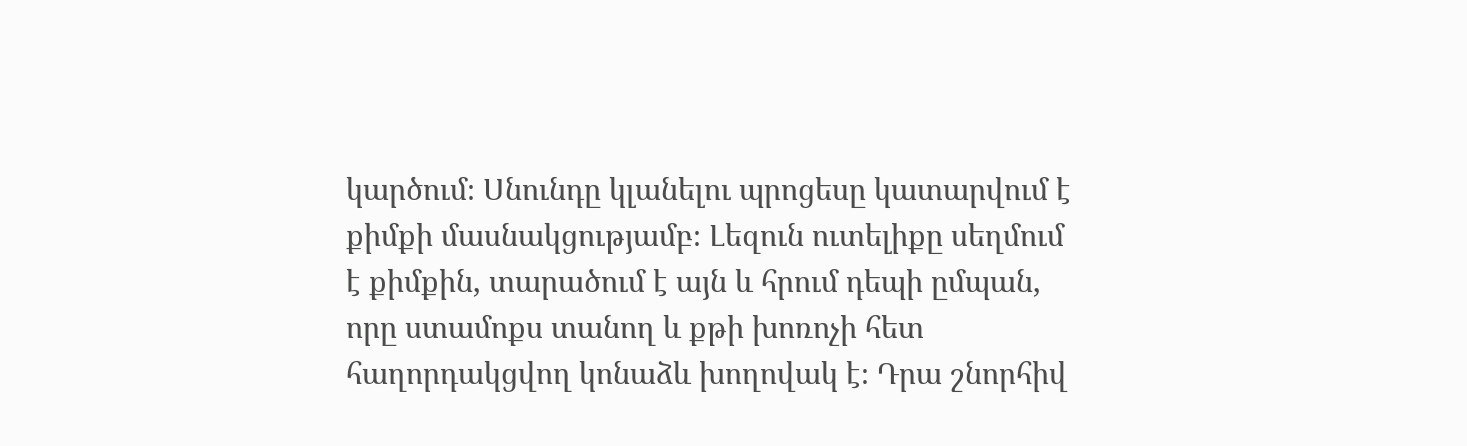կարծում։ Սնունդը կլանելու պրոցեսը կատարվում է քիմքի մասնակցությամբ։ Լեզուն ուտելիքը սեղմում է քիմքին, տարածում է այն և հրում դեպի ըմպան, որը ստամոքս տանող և քթի խոռոչի հետ հաղորդակցվող կոնաձև խողովակ է։ Դրա շնորհիվ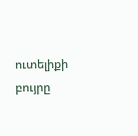ուտելիքի բույրը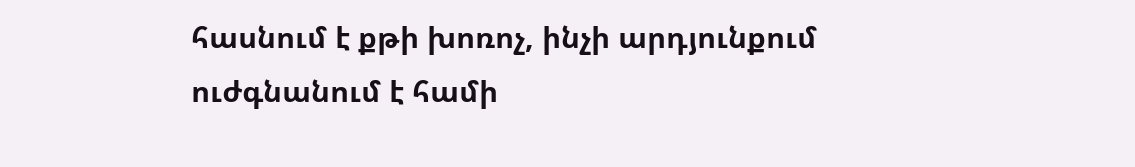հասնում է քթի խոռոչ, ինչի արդյունքում ուժգնանում է համի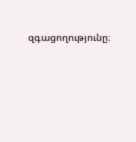զգացողությունը։